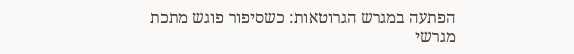הפתעה במגרש הגרוטאות: כשסיפור פוגש מתכת
מגרשי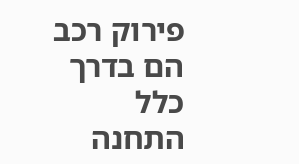פירוק רכב הם בדרך כלל התחנה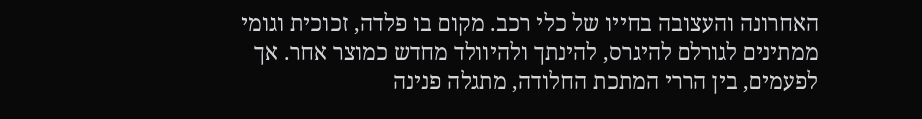האחרונה והעצובה בחייו של כלי רכב. מקום בו פלדה, זכוכית וגומי ממתינים לגורלם להיגרס, להינתך ולהיוולד מחדש כמוצר אחר. אך לפעמים, בין הררי המתכת החלודה, מתגלה פנינה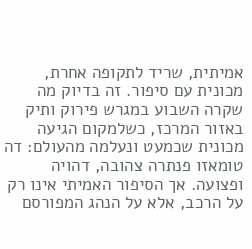אמיתית, שריד לתקופה אחרת, מכונית עם סיפור. זה בדיוק מה שקרה השבוע במגרש פירוק ותיק באזור המרכז, כשלמקום הגיעה מכונית שכמעט ונעלמה מהעולם: דה טומאזו פנתרה צהובה, דהויה ופצועה. אך הסיפור האמיתי אינו רק על הרכב, אלא על הנהג המפורסם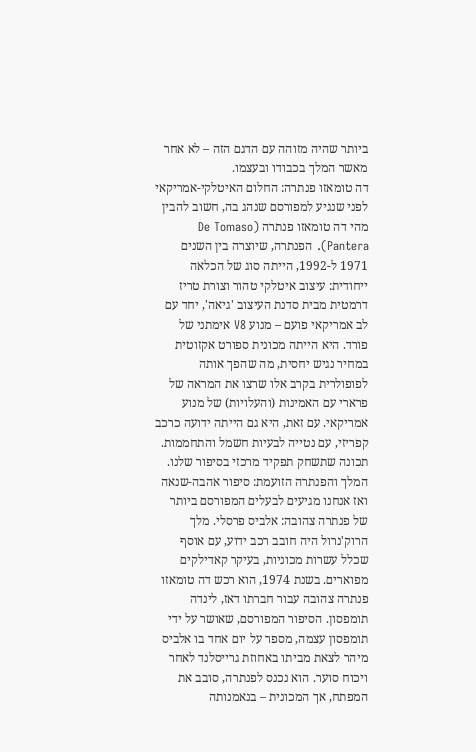ביותר שהיה מזוהה עם הדגם הזה – לא אחר מאשר המלך בכבודו ובעצמו.
דה טומאזו פנתרה: החלום האיטלקי-אמריקאי
לפני שנגיע למפורסם שנהג בה, חשוב להבין מהי דה טומאזו פנתרה (De Tomaso Pantera). הפנתרה, שיוצרה בין השנים 1971 ל-1992, הייתה סוג של הכלאה ייחודית: עיצוב איטלקי טהור וצורת טריז דרמטית מבית סדנת העיצוב 'גיאה', יחד עם לב אמריקאי פועם – מנוע V8 אימתני של פורד. היא הייתה מכונית ספורט אקזוטית במחיר נגיש יחסית, מה שהפך אותה לפופולרית בקרב אלו שרצו את המראה של פרארי עם האמינות (והעלויות) של מנוע אמריקאי. עם זאת, היא גם הייתה ידועה כרכב קפריזי, עם נטייה לבעיות חשמל והתחממות. תכונה שתשחק תפקיד מרכזי בסיפור שלנו.
המלך והפנתרה הזועמת: סיפור אהבה-שנאה
ואז אנחנו מגיעים לבעלים המפורסם ביותר של פנתרה צהובה: אלביס פרסלי. מלך הרוק'נרול היה חובב רכב ידוע, עם אוסף שכלל עשרות מכוניות, בעיקר קאדילקים מפוארים. בשנת 1974, הוא רכש דה טומאזו פנתרה צהובה עבור חברתו דאז, לינדה תומפסון. הסיפור המפורסם, שאושר על ידי תומפסון עצמה, מספר על יום אחד בו אלביס מיהר לצאת מביתו באחוזת גרייסלנד לאחר ויכוח סוער. הוא נכנס לפנתרה, סובב את המפתח, אך המכונית – בנאמנותה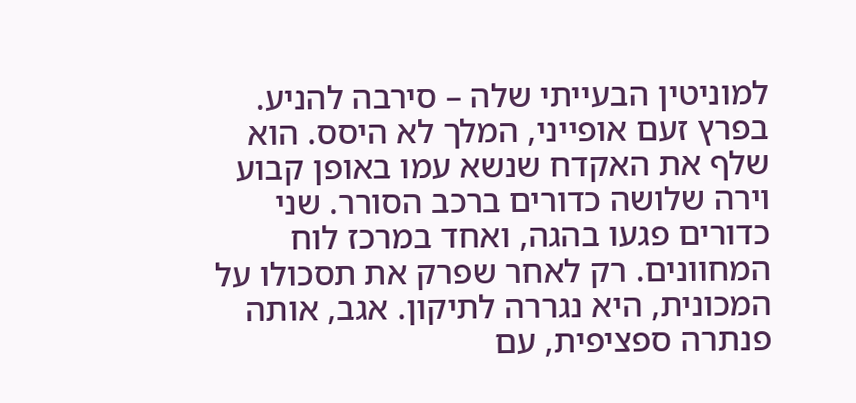למוניטין הבעייתי שלה – סירבה להניע.
בפרץ זעם אופייני, המלך לא היסס. הוא שלף את האקדח שנשא עמו באופן קבוע וירה שלושה כדורים ברכב הסורר. שני כדורים פגעו בהגה, ואחד במרכז לוח המחוונים. רק לאחר שפרק את תסכולו על המכונית, היא נגררה לתיקון. אגב, אותה פנתרה ספציפית, עם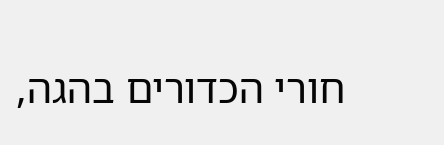חורי הכדורים בהגה,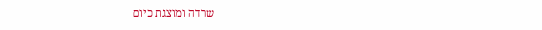שרדה ומוצגת כיום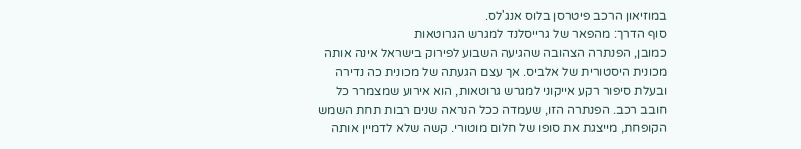במוזיאון הרכב פיטרסן בלוס אנג'לס.
סוף הדרך: מהפאר של גרייסלנד למגרש הגרוטאות
כמובן, הפנתרה הצהובה שהגיעה השבוע לפירוק בישראל אינה אותה מכונית היסטורית של אלביס. אך עצם הגעתה של מכונית כה נדירה ובעלת סיפור רקע אייקוני למגרש גרוטאות, הוא אירוע שמצמרר כל חובב רכב. הפנתרה הזו, שעמדה ככל הנראה שנים רבות תחת השמש הקופחת, מייצגת את סופו של חלום מוטורי. קשה שלא לדמיין אותה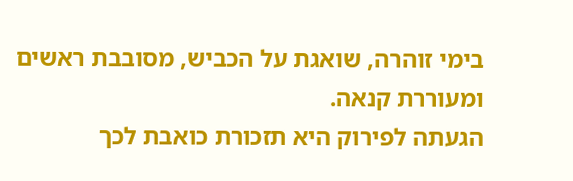בימי זוהרה, שואגת על הכביש, מסובבת ראשים ומעוררת קנאה.
הגעתה לפירוק היא תזכורת כואבת לכך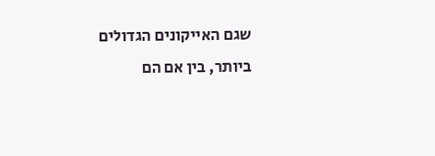שגם האייקונים הגדולים ביותר, בין אם הם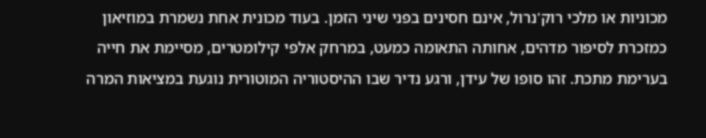מכוניות או מלכי רוק'נרול, אינם חסינים בפני שיני הזמן. בעוד מכונית אחת נשמרת במוזיאון כמזכרת לסיפור מדהים, אחותה התאומה כמעט, במרחק אלפי קילומטרים, מסיימת את חייה בערימת מתכת. זהו סופו של עידן, ורגע נדיר שבו ההיסטוריה המוטורית נוגעת במציאות המרה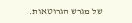של מגרש הגרוטאות.